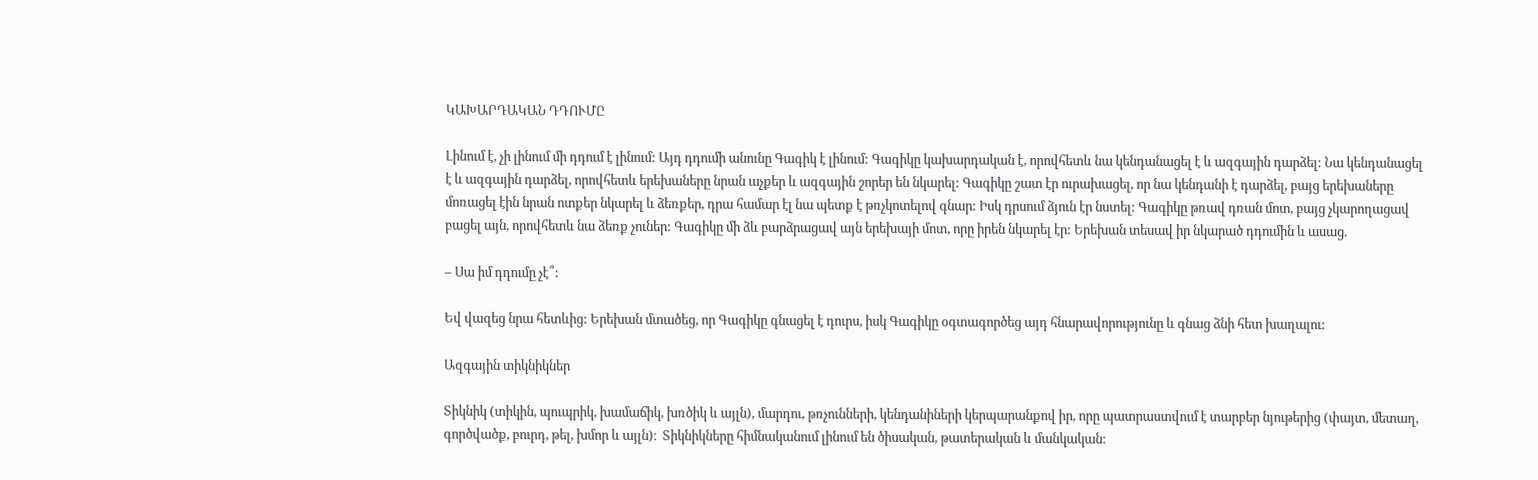ԿԱԽԱՐԴԱԿԱՆ ԴԴՈՒՄԸ

Լինում է, չի լինում մի դդում է լինում: Այդ դդումի անունը Գագիկ է լինում: Գագիկը կախարդական է, որովհետև նա կենդանացել է և ազգային դարձել: Նա կենդանացել է և ազգային դարձել, որովհետև երեխաները նրան աչքեր և ազգային շորեր են նկարել: Գագիկը շատ էր ուրախացել, որ նա կենդանի է դարձել, բայց երեխաները մոռացել էին նրան ոտքեր նկարել և ձեռքեր, դրա համար էլ նա պետք է թռչկոտելով գնար: Իսկ դրսում ձյուն էր նստել: Գագիկը թռավ դռան մոտ, բայց չկարողացավ բացել այն, որովհետև նա ձեռք չուներ: Գագիկը մի ձև բարձրացավ այն երեխայի մոտ, որը իրեն նկարել էր: Երեխան տեսավ իր նկարած դդումին և ասաց.

– Սա իմ դդումը չէ՞:

Եվ վազեց նրա հետևից: Երեխան մտածեց, որ Գագիկը գնացել է դուրս, իսկ Գագիկը օգտագործեց այդ հնարավորությունը և գնաց ձնի հետ խաղալու:

Ազգային տիկնիկներ

Տիկնիկ (տիկին, պուպրիկ, խամաճիկ, խռծիկ և այլն), մարդու, թռչունների, կենդանիների կերպարանքով իր, որը պատրաստվում է տարբեր նյութերից (փայտ, մետաղ, գործվածք, բուրդ, թել, խմոր և այլն)։  Տիկնիկները հիմնականում լինում են ծիսական, թատերական և մանկական։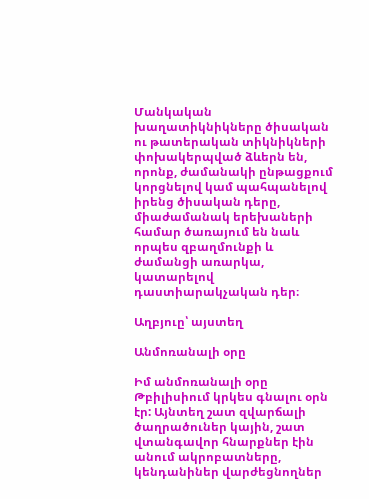Մանկական խաղատիկնիկները ծիսական ու թատերական տիկնիկների փոխակերպված ձևերն են, որոնք, ժամանակի ընթացքում կորցնելով կամ պահպանելով իրենց ծիսական դերը, միաժամանակ երեխաների համար ծառայում են նաև որպես զբաղմունքի և ժամանցի առարկա, կատարելով դաստիարակչական դեր։

Աղբյուը՝ այստեղ

Անմոռանալի օրը

Իմ անմոռանալի օրը Թբիլիսիում կրկես գնալու օրն էր: Այնտեղ շատ զվարճալի ծաղրածուներ կային, շատ վտանգավոր հնարքներ էին անում ակրոբատները, կենդանիներ վարժեցնողներ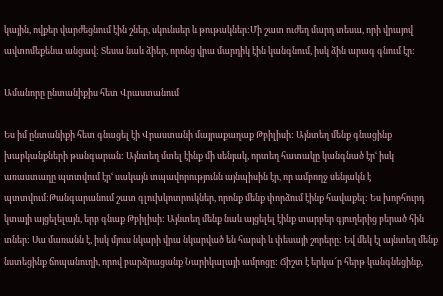կային, ովքեր վարժեցնում էին շներ, սկունսեր և թութակներ:Մի շատ ուժեղ մարդ տեսա, որի վրայով ավտոմեքենա անցավ: Տեսա նաև ձիեր, որոնց վրա մարդիկ էին կանգնում, իսկ ձին արագ գնում էր:

Ամանորը ընտանիքիս հետ Վրաստանում

Ես իմ ընտանիքի հետ գնացել էի Վրաստանի մայրաքաղաք Թբիլիսի: Այնտեղ մենք գնացինք խաբկանքների թանգարան: Այնտեղ մտել էինք մի սենյակ, որտեղ հատակը կանգնած էրՙ իսկ առաստաղը պտտվում էրՙ սակայն տպավորությունն այնպիսին էր, որ ամբողջ սենյակն է պտտվում:Թանգարանում շատ գլուխկոտրուկներ, որոնք մենք փորձում էինք հավաքել: Ես խորհուրդ կտայի այցելելայն, երբ գնաք Թբիլիսի: Այնտեղ մենք նաև այցելել էինք տարբեր գյուղերից բերած հին տներ: Սա մառանն է, իսկ մյուս նկարի վրա նկարված են հարսի և փեսայի շորերը: Եվ մեկ էլ այնտեղ մենք նստեցինք ճոպանուղի, որով բարձրացանք Նարիկալայի ամրոցը: Ճիշտ է երկա՜ր հերթ կանգնեցինք,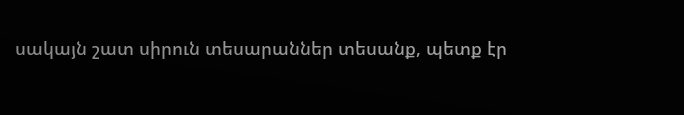սակայն շատ սիրուն տեսարաններ տեսանք, պետք էր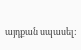այդքան սպասել: